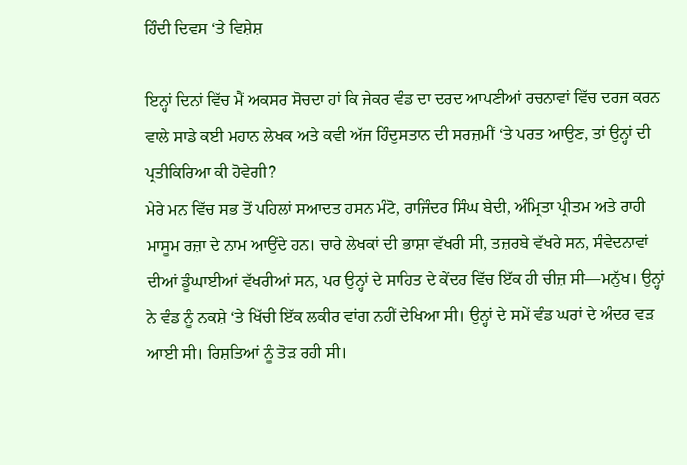ਹਿੰਦੀ ਦਿਵਸ ‘ਤੇ ਵਿਸ਼ੇਸ਼

ਇਨ੍ਹਾਂ ਦਿਨਾਂ ਵਿੱਚ ਮੈਂ ਅਕਸਰ ਸੋਚਦਾ ਹਾਂ ਕਿ ਜੇਕਰ ਵੰਡ ਦਾ ਦਰਦ ਆਪਣੀਆਂ ਰਚਨਾਵਾਂ ਵਿੱਚ ਦਰਜ ਕਰਨ ਵਾਲੇ ਸਾਡੇ ਕਈ ਮਹਾਨ ਲੇਖਕ ਅਤੇ ਕਵੀ ਅੱਜ ਹਿੰਦੁਸਤਾਨ ਦੀ ਸਰਜ਼ਮੀਂ ‘ਤੇ ਪਰਤ ਆਉਣ, ਤਾਂ ਉਨ੍ਹਾਂ ਦੀ ਪ੍ਰਤੀਕਿਰਿਆ ਕੀ ਹੋਵੇਗੀ?
ਮੇਰੇ ਮਨ ਵਿੱਚ ਸਭ ਤੋਂ ਪਹਿਲਾਂ ਸਆਦਤ ਹਸਨ ਮੰਟੋ, ਰਾਜਿੰਦਰ ਸਿੰਘ ਬੇਦੀ, ਅੰਮ੍ਰਿਤਾ ਪ੍ਰੀਤਮ ਅਤੇ ਰਾਹੀ ਮਾਸੂਮ ਰਜ਼ਾ ਦੇ ਨਾਮ ਆਉਂਦੇ ਹਨ। ਚਾਰੇ ਲੇਖਕਾਂ ਦੀ ਭਾਸ਼ਾ ਵੱਖਰੀ ਸੀ, ਤਜ਼ਰਬੇ ਵੱਖਰੇ ਸਨ, ਸੰਵੇਦਨਾਵਾਂ ਦੀਆਂ ਡੂੰਘਾਈਆਂ ਵੱਖਰੀਆਂ ਸਨ, ਪਰ ਉਨ੍ਹਾਂ ਦੇ ਸਾਹਿਤ ਦੇ ਕੇਂਦਰ ਵਿੱਚ ਇੱਕ ਹੀ ਚੀਜ਼ ਸੀ—ਮਨੁੱਖ। ਉਨ੍ਹਾਂ ਨੇ ਵੰਡ ਨੂੰ ਨਕਸ਼ੇ ‘ਤੇ ਖਿੱਚੀ ਇੱਕ ਲਕੀਰ ਵਾਂਗ ਨਹੀਂ ਦੇਖਿਆ ਸੀ। ਉਨ੍ਹਾਂ ਦੇ ਸਮੇਂ ਵੰਡ ਘਰਾਂ ਦੇ ਅੰਦਰ ਵੜ ਆਈ ਸੀ। ਰਿਸ਼ਤਿਆਂ ਨੂੰ ਤੋੜ ਰਹੀ ਸੀ।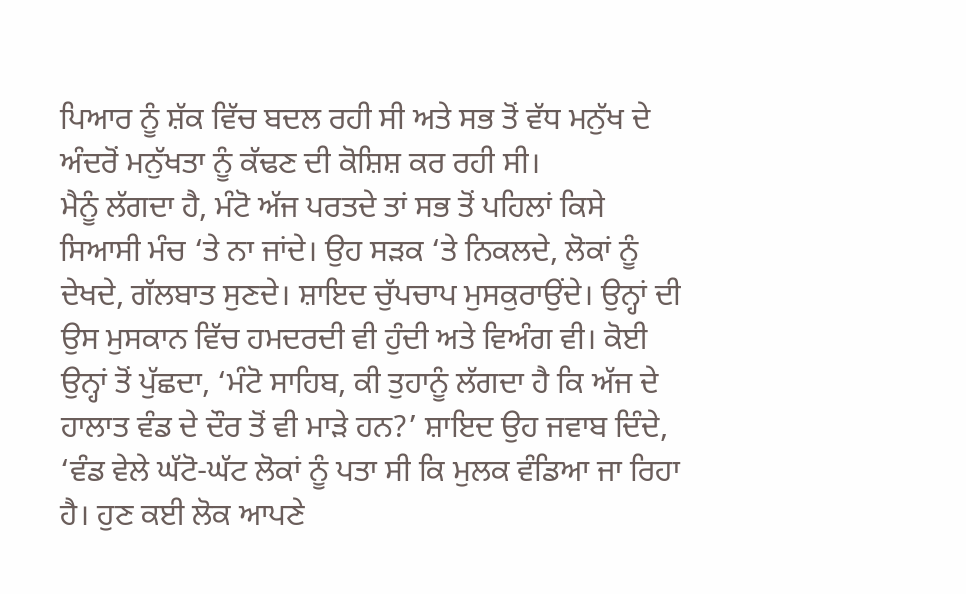ਪਿਆਰ ਨੂੰ ਸ਼ੱਕ ਵਿੱਚ ਬਦਲ ਰਹੀ ਸੀ ਅਤੇ ਸਭ ਤੋਂ ਵੱਧ ਮਨੁੱਖ ਦੇ ਅੰਦਰੋਂ ਮਨੁੱਖਤਾ ਨੂੰ ਕੱਢਣ ਦੀ ਕੋਸ਼ਿਸ਼ ਕਰ ਰਹੀ ਸੀ।
ਮੈਨੂੰ ਲੱਗਦਾ ਹੈ, ਮੰਟੋ ਅੱਜ ਪਰਤਦੇ ਤਾਂ ਸਭ ਤੋਂ ਪਹਿਲਾਂ ਕਿਸੇ ਸਿਆਸੀ ਮੰਚ ‘ਤੇ ਨਾ ਜਾਂਦੇ। ਉਹ ਸੜਕ ‘ਤੇ ਨਿਕਲਦੇ, ਲੋਕਾਂ ਨੂੰ ਦੇਖਦੇ, ਗੱਲਬਾਤ ਸੁਣਦੇ। ਸ਼ਾਇਦ ਚੁੱਪਚਾਪ ਮੁਸਕੁਰਾਉਂਦੇ। ਉਨ੍ਹਾਂ ਦੀ ਉਸ ਮੁਸਕਾਨ ਵਿੱਚ ਹਮਦਰਦੀ ਵੀ ਹੁੰਦੀ ਅਤੇ ਵਿਅੰਗ ਵੀ। ਕੋਈ ਉਨ੍ਹਾਂ ਤੋਂ ਪੁੱਛਦਾ, ‘ਮੰਟੋ ਸਾਹਿਬ, ਕੀ ਤੁਹਾਨੂੰ ਲੱਗਦਾ ਹੈ ਕਿ ਅੱਜ ਦੇ ਹਾਲਾਤ ਵੰਡ ਦੇ ਦੌਰ ਤੋਂ ਵੀ ਮਾੜੇ ਹਨ?’ ਸ਼ਾਇਦ ਉਹ ਜਵਾਬ ਦਿੰਦੇ, ‘ਵੰਡ ਵੇਲੇ ਘੱਟੋ-ਘੱਟ ਲੋਕਾਂ ਨੂੰ ਪਤਾ ਸੀ ਕਿ ਮੁਲਕ ਵੰਡਿਆ ਜਾ ਰਿਹਾ ਹੈ। ਹੁਣ ਕਈ ਲੋਕ ਆਪਣੇ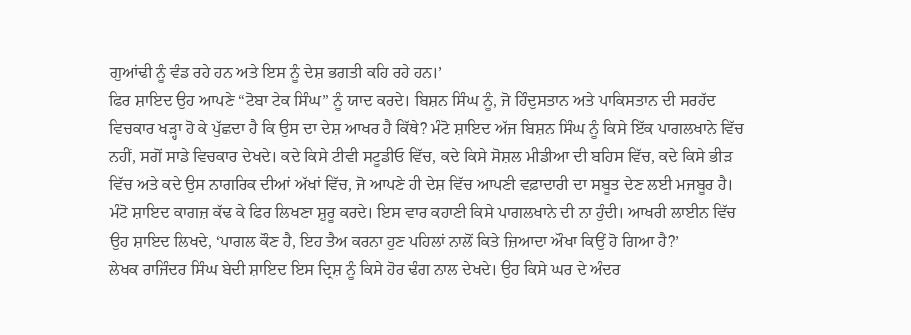ਗੁਆਂਢੀ ਨੂੰ ਵੰਡ ਰਹੇ ਹਨ ਅਤੇ ਇਸ ਨੂੰ ਦੇਸ਼ ਭਗਤੀ ਕਹਿ ਰਹੇ ਹਨ।’
ਫਿਰ ਸ਼ਾਇਦ ਉਹ ਆਪਣੇ “ਟੋਬਾ ਟੇਕ ਸਿੰਘ” ਨੂੰ ਯਾਦ ਕਰਦੇ। ਬਿਸ਼ਨ ਸਿੰਘ ਨੂੰ, ਜੋ ਹਿੰਦੁਸਤਾਨ ਅਤੇ ਪਾਕਿਸਤਾਨ ਦੀ ਸਰਹੱਦ ਵਿਚਕਾਰ ਖੜ੍ਹਾ ਹੋ ਕੇ ਪੁੱਛਦਾ ਹੈ ਕਿ ਉਸ ਦਾ ਦੇਸ਼ ਆਖਰ ਹੈ ਕਿੱਥੇ? ਮੰਟੋ ਸ਼ਾਇਦ ਅੱਜ ਬਿਸ਼ਨ ਸਿੰਘ ਨੂੰ ਕਿਸੇ ਇੱਕ ਪਾਗਲਖਾਨੇ ਵਿੱਚ ਨਹੀਂ, ਸਗੋਂ ਸਾਡੇ ਵਿਚਕਾਰ ਦੇਖਦੇ। ਕਦੇ ਕਿਸੇ ਟੀਵੀ ਸਟੂਡੀਓ ਵਿੱਚ, ਕਦੇ ਕਿਸੇ ਸੋਸ਼ਲ ਮੀਡੀਆ ਦੀ ਬਹਿਸ ਵਿੱਚ, ਕਦੇ ਕਿਸੇ ਭੀੜ ਵਿੱਚ ਅਤੇ ਕਦੇ ਉਸ ਨਾਗਰਿਕ ਦੀਆਂ ਅੱਖਾਂ ਵਿੱਚ, ਜੋ ਆਪਣੇ ਹੀ ਦੇਸ਼ ਵਿੱਚ ਆਪਣੀ ਵਫ਼ਾਦਾਰੀ ਦਾ ਸਬੂਤ ਦੇਣ ਲਈ ਮਜਬੂਰ ਹੈ। ਮੰਟੋ ਸ਼ਾਇਦ ਕਾਗਜ਼ ਕੱਢ ਕੇ ਫਿਰ ਲਿਖਣਾ ਸ਼ੁਰੂ ਕਰਦੇ। ਇਸ ਵਾਰ ਕਹਾਣੀ ਕਿਸੇ ਪਾਗਲਖਾਨੇ ਦੀ ਨਾ ਹੁੰਦੀ। ਆਖਰੀ ਲਾਈਨ ਵਿੱਚ ਉਹ ਸ਼ਾਇਦ ਲਿਖਦੇ, ‘ਪਾਗਲ ਕੌਣ ਹੈ, ਇਹ ਤੈਅ ਕਰਨਾ ਹੁਣ ਪਹਿਲਾਂ ਨਾਲੋਂ ਕਿਤੇ ਜ਼ਿਆਦਾ ਔਖਾ ਕਿਉਂ ਹੋ ਗਿਆ ਹੈ?’
ਲੇਖਕ ਰਾਜਿੰਦਰ ਸਿੰਘ ਬੇਦੀ ਸ਼ਾਇਦ ਇਸ ਦ੍ਰਿਸ਼ ਨੂੰ ਕਿਸੇ ਹੋਰ ਢੰਗ ਨਾਲ ਦੇਖਦੇ। ਉਹ ਕਿਸੇ ਘਰ ਦੇ ਅੰਦਰ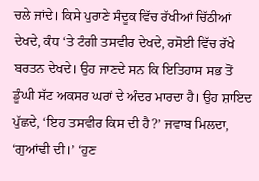ਚਲੇ ਜਾਂਦੇ। ਕਿਸੇ ਪੁਰਾਣੇ ਸੰਦੂਕ ਵਿੱਚ ਰੱਖੀਆਂ ਚਿੱਠੀਆਂ ਦੇਖਦੇ, ਕੰਧ ‘ਤੇ ਟੰਗੀ ਤਸਵੀਰ ਦੇਖਦੇ, ਰਸੋਈ ਵਿੱਚ ਰੱਖੇ ਬਰਤਨ ਦੇਖਦੇ। ਉਹ ਜਾਣਦੇ ਸਨ ਕਿ ਇਤਿਹਾਸ ਸਭ ਤੋਂ ਡੂੰਘੀ ਸੱਟ ਅਕਸਰ ਘਰਾਂ ਦੇ ਅੰਦਰ ਮਾਰਦਾ ਹੈ। ਉਹ ਸ਼ਾਇਦ ਪੁੱਛਦੇ, ‘ਇਹ ਤਸਵੀਰ ਕਿਸ ਦੀ ਹੈ?’ ਜਵਾਬ ਮਿਲਦਾ, ‘ਗੁਆਂਢੀ ਦੀ।’ ‘ਹੁਣ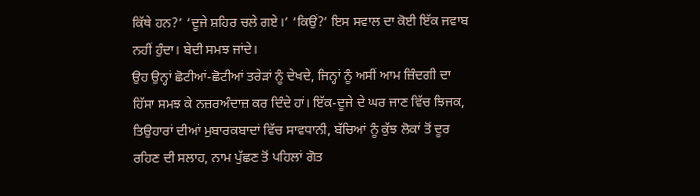ਕਿੱਥੇ ਹਨ?’ ‘ਦੂਜੇ ਸ਼ਹਿਰ ਚਲੇ ਗਏ।’ ‘ਕਿਉਂ?’ ਇਸ ਸਵਾਲ ਦਾ ਕੋਈ ਇੱਕ ਜਵਾਬ ਨਹੀਂ ਹੁੰਦਾ। ਬੇਦੀ ਸਮਝ ਜਾਂਦੇ।
ਉਹ ਉਨ੍ਹਾਂ ਛੋਟੀਆਂ-ਛੋਟੀਆਂ ਤਰੇੜਾਂ ਨੂੰ ਦੇਖਦੇ, ਜਿਨ੍ਹਾਂ ਨੂੰ ਅਸੀਂ ਆਮ ਜ਼ਿੰਦਗੀ ਦਾ ਹਿੱਸਾ ਸਮਝ ਕੇ ਨਜ਼ਰਅੰਦਾਜ਼ ਕਰ ਦਿੰਦੇ ਹਾਂ। ਇੱਕ-ਦੂਜੇ ਦੇ ਘਰ ਜਾਣ ਵਿੱਚ ਝਿਜਕ, ਤਿਉਹਾਰਾਂ ਦੀਆਂ ਮੁਬਾਰਕਬਾਦਾਂ ਵਿੱਚ ਸਾਵਧਾਨੀ, ਬੱਚਿਆਂ ਨੂੰ ਕੁੱਝ ਲੋਕਾਂ ਤੋਂ ਦੂਰ ਰਹਿਣ ਦੀ ਸਲਾਹ, ਨਾਮ ਪੁੱਛਣ ਤੋਂ ਪਹਿਲਾਂ ਗੋਤ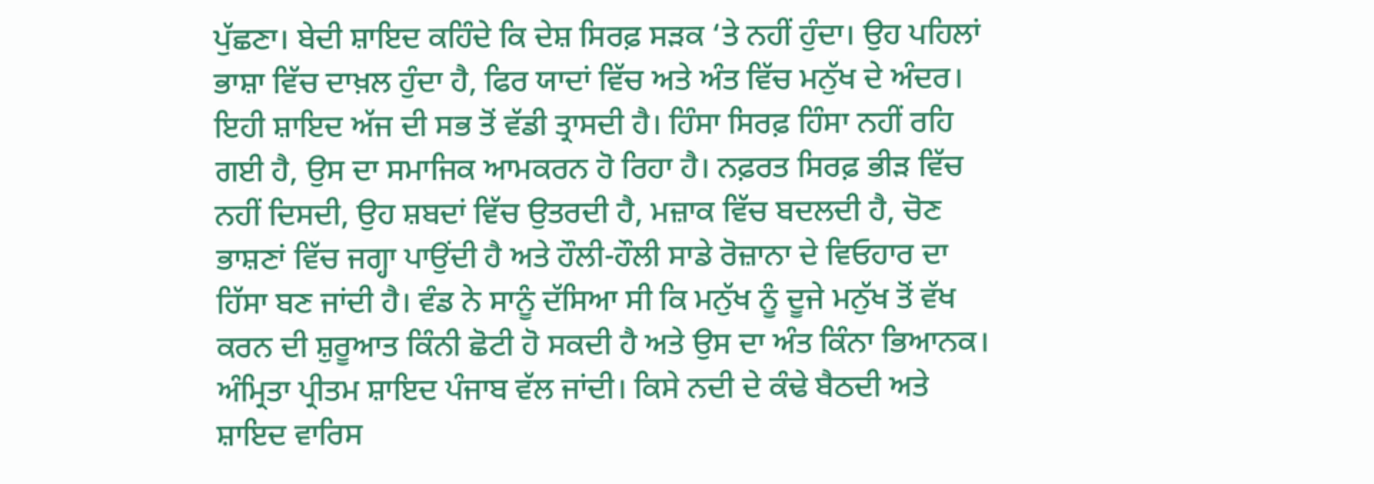ਪੁੱਛਣਾ। ਬੇਦੀ ਸ਼ਾਇਦ ਕਹਿੰਦੇ ਕਿ ਦੇਸ਼ ਸਿਰਫ਼ ਸੜਕ ‘ਤੇ ਨਹੀਂ ਹੁੰਦਾ। ਉਹ ਪਹਿਲਾਂ ਭਾਸ਼ਾ ਵਿੱਚ ਦਾਖ਼ਲ ਹੁੰਦਾ ਹੈ, ਫਿਰ ਯਾਦਾਂ ਵਿੱਚ ਅਤੇ ਅੰਤ ਵਿੱਚ ਮਨੁੱਖ ਦੇ ਅੰਦਰ।
ਇਹੀ ਸ਼ਾਇਦ ਅੱਜ ਦੀ ਸਭ ਤੋਂ ਵੱਡੀ ਤ੍ਰਾਸਦੀ ਹੈ। ਹਿੰਸਾ ਸਿਰਫ਼ ਹਿੰਸਾ ਨਹੀਂ ਰਹਿ ਗਈ ਹੈ, ਉਸ ਦਾ ਸਮਾਜਿਕ ਆਮਕਰਨ ਹੋ ਰਿਹਾ ਹੈ। ਨਫ਼ਰਤ ਸਿਰਫ਼ ਭੀੜ ਵਿੱਚ ਨਹੀਂ ਦਿਸਦੀ, ਉਹ ਸ਼ਬਦਾਂ ਵਿੱਚ ਉਤਰਦੀ ਹੈ, ਮਜ਼ਾਕ ਵਿੱਚ ਬਦਲਦੀ ਹੈ, ਚੋਣ ਭਾਸ਼ਣਾਂ ਵਿੱਚ ਜਗ੍ਹਾ ਪਾਉਂਦੀ ਹੈ ਅਤੇ ਹੌਲੀ-ਹੌਲੀ ਸਾਡੇ ਰੋਜ਼ਾਨਾ ਦੇ ਵਿਓਹਾਰ ਦਾ ਹਿੱਸਾ ਬਣ ਜਾਂਦੀ ਹੈ। ਵੰਡ ਨੇ ਸਾਨੂੰ ਦੱਸਿਆ ਸੀ ਕਿ ਮਨੁੱਖ ਨੂੰ ਦੂਜੇ ਮਨੁੱਖ ਤੋਂ ਵੱਖ ਕਰਨ ਦੀ ਸ਼ੁਰੂਆਤ ਕਿੰਨੀ ਛੋਟੀ ਹੋ ਸਕਦੀ ਹੈ ਅਤੇ ਉਸ ਦਾ ਅੰਤ ਕਿੰਨਾ ਭਿਆਨਕ।
ਅੰਮ੍ਰਿਤਾ ਪ੍ਰੀਤਮ ਸ਼ਾਇਦ ਪੰਜਾਬ ਵੱਲ ਜਾਂਦੀ। ਕਿਸੇ ਨਦੀ ਦੇ ਕੰਢੇ ਬੈਠਦੀ ਅਤੇ ਸ਼ਾਇਦ ਵਾਰਿਸ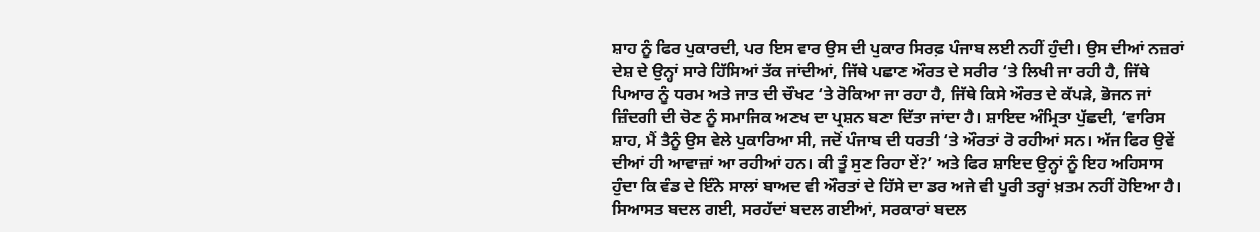ਸ਼ਾਹ ਨੂੰ ਫਿਰ ਪੁਕਾਰਦੀ, ਪਰ ਇਸ ਵਾਰ ਉਸ ਦੀ ਪੁਕਾਰ ਸਿਰਫ਼ ਪੰਜਾਬ ਲਈ ਨਹੀਂ ਹੁੰਦੀ। ਉਸ ਦੀਆਂ ਨਜ਼ਰਾਂ ਦੇਸ਼ ਦੇ ਉਨ੍ਹਾਂ ਸਾਰੇ ਹਿੱਸਿਆਂ ਤੱਕ ਜਾਂਦੀਆਂ, ਜਿੱਥੇ ਪਛਾਣ ਔਰਤ ਦੇ ਸਰੀਰ ‘ਤੇ ਲਿਖੀ ਜਾ ਰਹੀ ਹੈ, ਜਿੱਥੇ ਪਿਆਰ ਨੂੰ ਧਰਮ ਅਤੇ ਜਾਤ ਦੀ ਚੌਖਟ ‘ਤੇ ਰੋਕਿਆ ਜਾ ਰਹਾ ਹੈ, ਜਿੱਥੇ ਕਿਸੇ ਔਰਤ ਦੇ ਕੱਪੜੇ, ਭੋਜਨ ਜਾਂ ਜ਼ਿੰਦਗੀ ਦੀ ਚੋਣ ਨੂੰ ਸਮਾਜਿਕ ਅਣਖ ਦਾ ਪ੍ਰਸ਼ਨ ਬਣਾ ਦਿੱਤਾ ਜਾਂਦਾ ਹੈ। ਸ਼ਾਇਦ ਅੰਮ੍ਰਿਤਾ ਪੁੱਛਦੀ, ‘ਵਾਰਿਸ ਸ਼ਾਹ, ਮੈਂ ਤੈਨੂੰ ਉਸ ਵੇਲੇ ਪੁਕਾਰਿਆ ਸੀ, ਜਦੋਂ ਪੰਜਾਬ ਦੀ ਧਰਤੀ ‘ਤੇ ਔਰਤਾਂ ਰੋ ਰਹੀਆਂ ਸਨ। ਅੱਜ ਫਿਰ ਉਵੇਂ ਦੀਆਂ ਹੀ ਆਵਾਜ਼ਾਂ ਆ ਰਹੀਆਂ ਹਨ। ਕੀ ਤੂੰ ਸੁਣ ਰਿਹਾ ਏਂ?’ ਅਤੇ ਫਿਰ ਸ਼ਾਇਦ ਉਨ੍ਹਾਂ ਨੂੰ ਇਹ ਅਹਿਸਾਸ ਹੁੰਦਾ ਕਿ ਵੰਡ ਦੇ ਇੰਨੇ ਸਾਲਾਂ ਬਾਅਦ ਵੀ ਔਰਤਾਂ ਦੇ ਹਿੱਸੇ ਦਾ ਡਰ ਅਜੇ ਵੀ ਪੂਰੀ ਤਰ੍ਹਾਂ ਖ਼ਤਮ ਨਹੀਂ ਹੋਇਆ ਹੈ। ਸਿਆਸਤ ਬਦਲ ਗਈ, ਸਰਹੱਦਾਂ ਬਦਲ ਗਈਆਂ, ਸਰਕਾਰਾਂ ਬਦਲ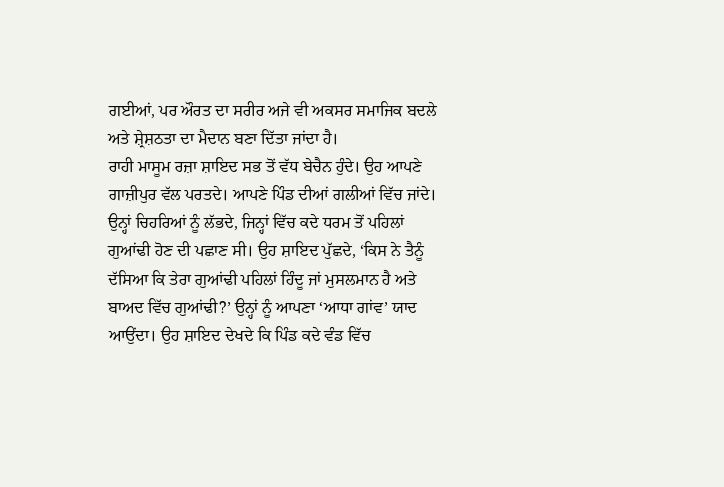ਗਈਆਂ, ਪਰ ਔਰਤ ਦਾ ਸਰੀਰ ਅਜੇ ਵੀ ਅਕਸਰ ਸਮਾਜਿਕ ਬਦਲੇ ਅਤੇ ਸ਼੍ਰੇਸ਼ਠਤਾ ਦਾ ਮੈਦਾਨ ਬਣਾ ਦਿੱਤਾ ਜਾਂਦਾ ਹੈ।
ਰਾਹੀ ਮਾਸੂਮ ਰਜ਼ਾ ਸ਼ਾਇਦ ਸਭ ਤੋਂ ਵੱਧ ਬੇਚੈਨ ਹੁੰਦੇ। ਉਹ ਆਪਣੇ ਗਾਜ਼ੀਪੁਰ ਵੱਲ ਪਰਤਦੇ। ਆਪਣੇ ਪਿੰਡ ਦੀਆਂ ਗਲੀਆਂ ਵਿੱਚ ਜਾਂਦੇ। ਉਨ੍ਹਾਂ ਚਿਹਰਿਆਂ ਨੂੰ ਲੱਭਦੇ, ਜਿਨ੍ਹਾਂ ਵਿੱਚ ਕਦੇ ਧਰਮ ਤੋਂ ਪਹਿਲਾਂ ਗੁਆਂਢੀ ਹੋਣ ਦੀ ਪਛਾਣ ਸੀ। ਉਹ ਸ਼ਾਇਦ ਪੁੱਛਦੇ, ‘ਕਿਸ ਨੇ ਤੈਨੂੰ ਦੱਸਿਆ ਕਿ ਤੇਰਾ ਗੁਆਂਢੀ ਪਹਿਲਾਂ ਹਿੰਦੂ ਜਾਂ ਮੁਸਲਮਾਨ ਹੈ ਅਤੇ ਬਾਅਦ ਵਿੱਚ ਗੁਆਂਢੀ?’ ਉਨ੍ਹਾਂ ਨੂੰ ਆਪਣਾ ‘ਆਧਾ ਗਾਂਵ’ ਯਾਦ ਆਉਂਦਾ। ਉਹ ਸ਼ਾਇਦ ਦੇਖਦੇ ਕਿ ਪਿੰਡ ਕਦੇ ਵੰਡ ਵਿੱਚ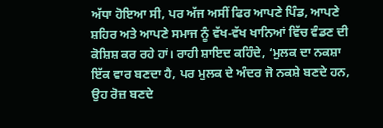ਅੱਧਾ ਹੋਇਆ ਸੀ, ਪਰ ਅੱਜ ਅਸੀਂ ਫਿਰ ਆਪਣੇ ਪਿੰਡ, ਆਪਣੇ ਸ਼ਹਿਰ ਅਤੇ ਆਪਣੇ ਸਮਾਜ ਨੂੰ ਵੱਖ-ਵੱਖ ਖਾਨਿਆਂ ਵਿੱਚ ਵੰਡਣ ਦੀ ਕੋਸ਼ਿਸ਼ ਕਰ ਰਹੇ ਹਾਂ। ਰਾਹੀ ਸ਼ਾਇਦ ਕਹਿੰਦੇ, ‘ਮੁਲਕ ਦਾ ਨਕਸ਼ਾ ਇੱਕ ਵਾਰ ਬਣਦਾ ਹੈ, ਪਰ ਮੁਲਕ ਦੇ ਅੰਦਰ ਜੋ ਨਕਸ਼ੇ ਬਣਦੇ ਹਨ, ਉਹ ਰੋਜ਼ ਬਣਦੇ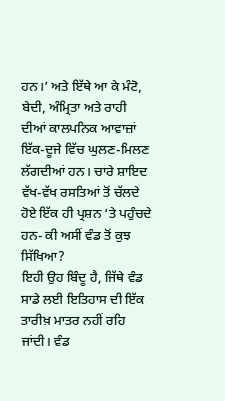ਹਨ।’ ਅਤੇ ਇੱਥੇ ਆ ਕੇ ਮੰਟੋ, ਬੇਦੀ, ਅੰਮ੍ਰਿਤਾ ਅਤੇ ਰਾਹੀ ਦੀਆਂ ਕਾਲਪਨਿਕ ਆਵਾਜ਼ਾਂ ਇੱਕ-ਦੂਜੇ ਵਿੱਚ ਘੁਲਣ-ਮਿਲਣ ਲੱਗਦੀਆਂ ਹਨ। ਚਾਰੇ ਸ਼ਾਇਦ ਵੱਖ-ਵੱਖ ਰਸਤਿਆਂ ਤੋਂ ਚੱਲਦੇ ਹੋਏ ਇੱਕ ਹੀ ਪ੍ਰਸ਼ਨ ‘ਤੇ ਪਹੁੰਚਦੇ ਹਨ- ਕੀ ਅਸੀਂ ਵੰਡ ਤੋਂ ਕੁਝ ਸਿੱਖਿਆ?
ਇਹੀ ਉਹ ਬਿੰਦੂ ਹੈ, ਜਿੱਥੇ ਵੰਡ ਸਾਡੇ ਲਈ ਇਤਿਹਾਸ ਦੀ ਇੱਕ ਤਾਰੀਖ਼ ਮਾਤਰ ਨਹੀਂ ਰਹਿ ਜਾਂਦੀ। ਵੰਡ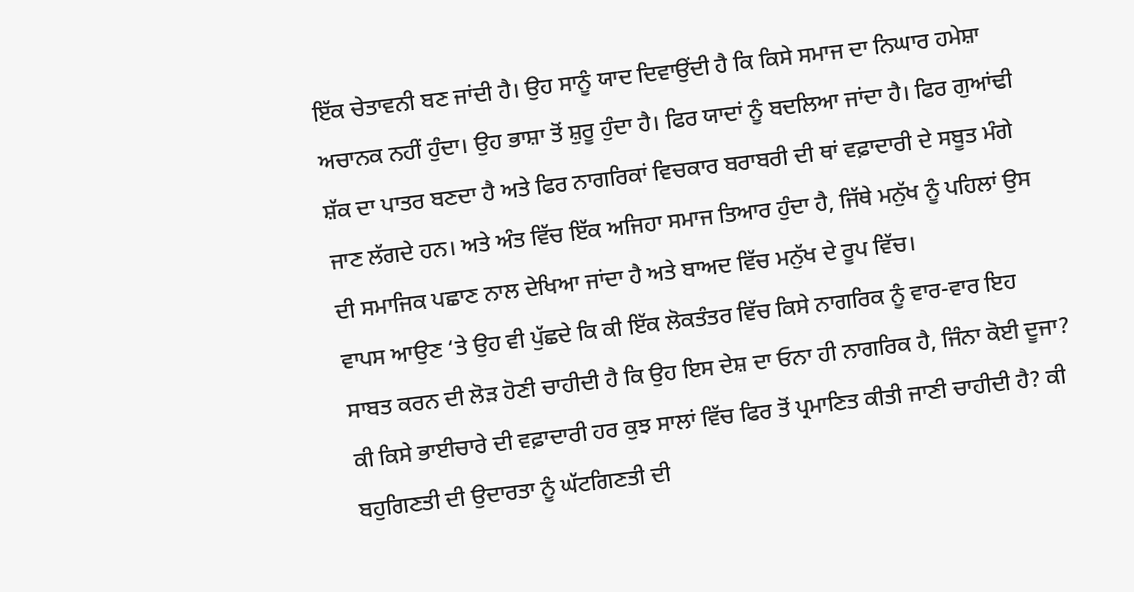ਇੱਕ ਚੇਤਾਵਨੀ ਬਣ ਜਾਂਦੀ ਹੈ। ਉਹ ਸਾਨੂੰ ਯਾਦ ਦਿਵਾਉਂਦੀ ਹੈ ਕਿ ਕਿਸੇ ਸਮਾਜ ਦਾ ਨਿਘਾਰ ਹਮੇਸ਼ਾ ਅਚਾਨਕ ਨਹੀਂ ਹੁੰਦਾ। ਉਹ ਭਾਸ਼ਾ ਤੋਂ ਸ਼ੁਰੂ ਹੁੰਦਾ ਹੈ। ਫਿਰ ਯਾਦਾਂ ਨੂੰ ਬਦਲਿਆ ਜਾਂਦਾ ਹੈ। ਫਿਰ ਗੁਆਂਢੀ ਸ਼ੱਕ ਦਾ ਪਾਤਰ ਬਣਦਾ ਹੈ ਅਤੇ ਫਿਰ ਨਾਗਰਿਕਾਂ ਵਿਚਕਾਰ ਬਰਾਬਰੀ ਦੀ ਥਾਂ ਵਫ਼ਾਦਾਰੀ ਦੇ ਸਬੂਤ ਮੰਗੇ ਜਾਣ ਲੱਗਦੇ ਹਨ। ਅਤੇ ਅੰਤ ਵਿੱਚ ਇੱਕ ਅਜਿਹਾ ਸਮਾਜ ਤਿਆਰ ਹੁੰਦਾ ਹੈ, ਜਿੱਥੇ ਮਨੁੱਖ ਨੂੰ ਪਹਿਲਾਂ ਉਸ ਦੀ ਸਮਾਜਿਕ ਪਛਾਣ ਨਾਲ ਦੇਖਿਆ ਜਾਂਦਾ ਹੈ ਅਤੇ ਬਾਅਦ ਵਿੱਚ ਮਨੁੱਖ ਦੇ ਰੂਪ ਵਿੱਚ।
ਵਾਪਸ ਆਉਣ ‘ਤੇ ਉਹ ਵੀ ਪੁੱਛਦੇ ਕਿ ਕੀ ਇੱਕ ਲੋਕਤੰਤਰ ਵਿੱਚ ਕਿਸੇ ਨਾਗਰਿਕ ਨੂੰ ਵਾਰ-ਵਾਰ ਇਹ ਸਾਬਤ ਕਰਨ ਦੀ ਲੋੜ ਹੋਣੀ ਚਾਹੀਦੀ ਹੈ ਕਿ ਉਹ ਇਸ ਦੇਸ਼ ਦਾ ਓਨਾ ਹੀ ਨਾਗਰਿਕ ਹੈ, ਜਿੰਨਾ ਕੋਈ ਦੂਜਾ? ਕੀ ਕਿਸੇ ਭਾਈਚਾਰੇ ਦੀ ਵਫ਼ਾਦਾਰੀ ਹਰ ਕੁਝ ਸਾਲਾਂ ਵਿੱਚ ਫਿਰ ਤੋਂ ਪ੍ਰਮਾਣਿਤ ਕੀਤੀ ਜਾਣੀ ਚਾਹੀਦੀ ਹੈ? ਕੀ ਬਹੁਗਿਣਤੀ ਦੀ ਉਦਾਰਤਾ ਨੂੰ ਘੱਟਗਿਣਤੀ ਦੀ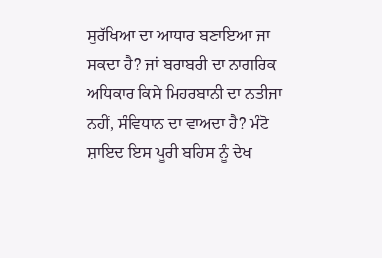ਸੁਰੱਖਿਆ ਦਾ ਆਧਾਰ ਬਣਾਇਆ ਜਾ ਸਕਦਾ ਹੈ? ਜਾਂ ਬਰਾਬਰੀ ਦਾ ਨਾਗਰਿਕ ਅਧਿਕਾਰ ਕਿਸੇ ਮਿਹਰਬਾਨੀ ਦਾ ਨਤੀਜਾ ਨਹੀਂ, ਸੰਵਿਧਾਨ ਦਾ ਵਾਅਦਾ ਹੈ? ਮੰਟੋ ਸ਼ਾਇਦ ਇਸ ਪੂਰੀ ਬਹਿਸ ਨੂੰ ਦੇਖ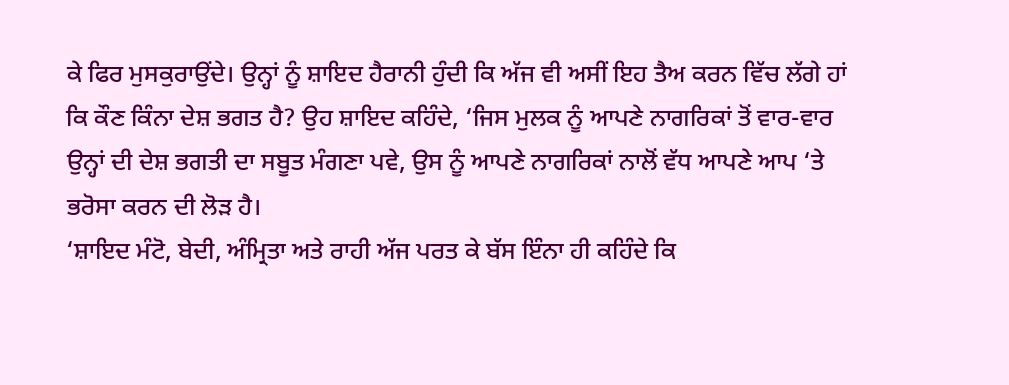ਕੇ ਫਿਰ ਮੁਸਕੁਰਾਉਂਦੇ। ਉਨ੍ਹਾਂ ਨੂੰ ਸ਼ਾਇਦ ਹੈਰਾਨੀ ਹੁੰਦੀ ਕਿ ਅੱਜ ਵੀ ਅਸੀਂ ਇਹ ਤੈਅ ਕਰਨ ਵਿੱਚ ਲੱਗੇ ਹਾਂ ਕਿ ਕੌਣ ਕਿੰਨਾ ਦੇਸ਼ ਭਗਤ ਹੈ? ਉਹ ਸ਼ਾਇਦ ਕਹਿੰਦੇ, ‘ਜਿਸ ਮੁਲਕ ਨੂੰ ਆਪਣੇ ਨਾਗਰਿਕਾਂ ਤੋਂ ਵਾਰ-ਵਾਰ ਉਨ੍ਹਾਂ ਦੀ ਦੇਸ਼ ਭਗਤੀ ਦਾ ਸਬੂਤ ਮੰਗਣਾ ਪਵੇ, ਉਸ ਨੂੰ ਆਪਣੇ ਨਾਗਰਿਕਾਂ ਨਾਲੋਂ ਵੱਧ ਆਪਣੇ ਆਪ ‘ਤੇ ਭਰੋਸਾ ਕਰਨ ਦੀ ਲੋੜ ਹੈ।
‘ਸ਼ਾਇਦ ਮੰਟੋ, ਬੇਦੀ, ਅੰਮ੍ਰਿਤਾ ਅਤੇ ਰਾਹੀ ਅੱਜ ਪਰਤ ਕੇ ਬੱਸ ਇੰਨਾ ਹੀ ਕਹਿੰਦੇ ਕਿ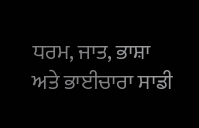ਧਰਮ, ਜਾਤ, ਭਾਸ਼ਾ ਅਤੇ ਭਾਈਚਾਰਾ ਸਾਡੀ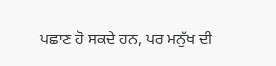ਪਛਾਣ ਹੋ ਸਕਦੇ ਹਨ, ਪਰ ਮਨੁੱਖ ਦੀ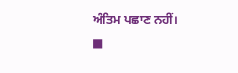ਅੰਤਿਮ ਪਛਾਣ ਨਹੀਂ।
■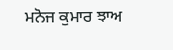ਮਨੋਜ ਕੁਮਾਰ ਝਾਅ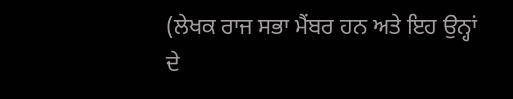(ਲੇਖਕ ਰਾਜ ਸਭਾ ਮੈਂਬਰ ਹਨ ਅਤੇ ਇਹ ਉਨ੍ਹਾਂ ਦੇ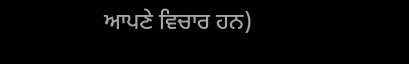ਆਪਣੇ ਵਿਚਾਰ ਹਨ)